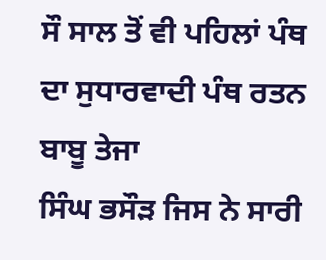ਸੌ ਸਾਲ ਤੋਂ ਵੀ ਪਹਿਲਾਂ ਪੰਥ ਦਾ ਸੁਧਾਰਵਾਦੀ ਪੰਥ ਰਤਨ ਬਾਬੂ ਤੇਜਾ
ਸਿੰਘ ਭਸੌੜ ਜਿਸ ਨੇ ਸਾਰੀ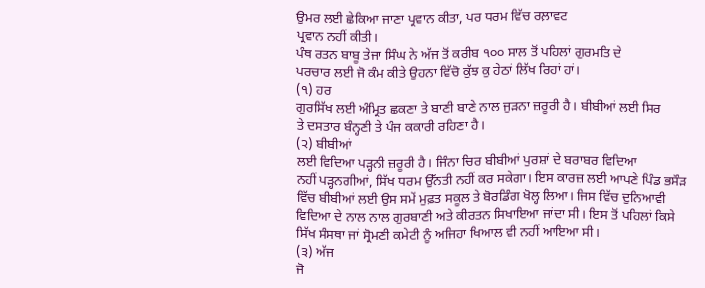ਉਮਰ ਲਈ ਛੇਕਿਆ ਜਾਣਾ ਪ੍ਰਵਾਨ ਕੀਤਾ, ਪਰ ਧਰਮ ਵਿੱਚ ਰਲ਼ਾਵਟ
ਪ੍ਰਵਾਨ ਨਹੀਂ ਕੀਤੀ।
ਪੰਥ ਰਤਨ ਬਾਬੂ ਤੇਜਾ ਸਿੰਘ ਨੇ ਅੱਜ ਤੋਂ ਕਰੀਬ ੧੦੦ ਸਾਲ ਤੋਂ ਪਹਿਲਾਂ ਗੁਰਮਤਿ ਦੇ
ਪਰਚਾਰ ਲਈ ਜੋ ਕੰਮ ਕੀਤੇ ਉਹਨਾ ਵਿੱਚੋ ਕੁੱਝ ਕੁ ਹੇਠਾਂ ਲਿੱਖ ਰਿਹਾਂ ਹਾਂ।
(੧) ਹਰ
ਗੁਰਸਿੱਖ ਲਈ ਅੰਮ੍ਰਿਤ ਛਕਣਾ ਤੇ ਬਾਣੀ ਬਾਣੇ ਨਾਲ ਜੁੜਨਾ ਜ਼ਰੂਰੀ ਹੈ। ਬੀਬੀਆਂ ਲਈ ਸਿਰ
ਤੇ ਦਸਤਾਰ ਬੰਨ੍ਹਣੀ ਤੇ ਪੰਜ ਕਕਾਰੀ ਰਹਿਣਾ ਹੈ।
(੨) ਬੀਬੀਆਂ
ਲਈ ਵਿਦਿਆ ਪੜ੍ਹਨੀ ਜ਼ਰੂਰੀ ਹੈ। ਜਿੰਨਾ ਚਿਰ ਬੀਬੀਆਂ ਪੁਰਸ਼ਾਂ ਦੇ ਬਰਾਬਰ ਵਿਦਿਆ
ਨਹੀਂ ਪੜ੍ਹਨਗੀਆਂ, ਸਿੱਖ ਧਰਮ ਉੱਨਤੀ ਨਹੀਂ ਕਰ ਸਕੇਗਾ। ਇਸ ਕਾਰਜ਼ ਲਈ ਆਪਣੇ ਪਿੰਡ ਭਸੌੜ
ਵਿੱਚ ਬੀਬੀਆਂ ਲਈ ਉਸ ਸਮੇਂ ਮੁਫ਼ਤ ਸਕੂਲ ਤੇ ਬੋਰਡਿੰਗ ਖੋਲ੍ਹ ਲਿਆ। ਜਿਸ ਵਿੱਚ ਦੁਨਿਆਵੀ
ਵਿਦਿਆ ਦੇ ਨਾਲ ਨਾਲ ਗੁਰਬਾਣੀ ਅਤੇ ਕੀਰਤਨ ਸਿਖਾਇਆ ਜਾਂਦਾ ਸੀ। ਇਸ ਤੋਂ ਪਹਿਲਾਂ ਕਿਸੇ
ਸਿੱਖ ਸੰਸਥਾ ਜਾਂ ਸ੍ਰੋਮਣੀ ਕਮੇਟੀ ਨੂੰ ਅਜਿਹਾ ਖਿਆਲ ਵੀ ਨਹੀਂ ਆਇਆ ਸੀ।
(੩) ਅੱਜ
ਜੋ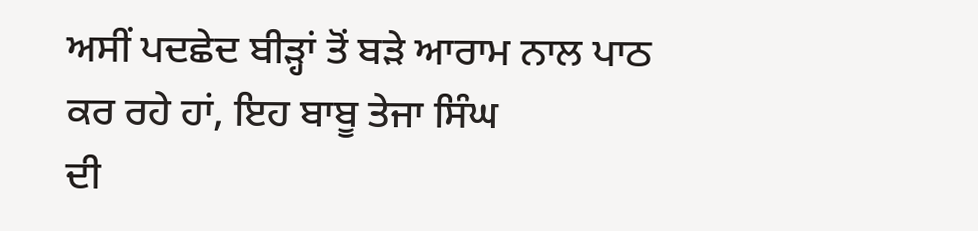ਅਸੀਂ ਪਦਛੇਦ ਬੀੜ੍ਹਾਂ ਤੋਂ ਬੜੇ ਆਰਾਮ ਨਾਲ ਪਾਠ ਕਰ ਰਹੇ ਹਾਂ, ਇਹ ਬਾਬੂ ਤੇਜਾ ਸਿੰਘ
ਦੀ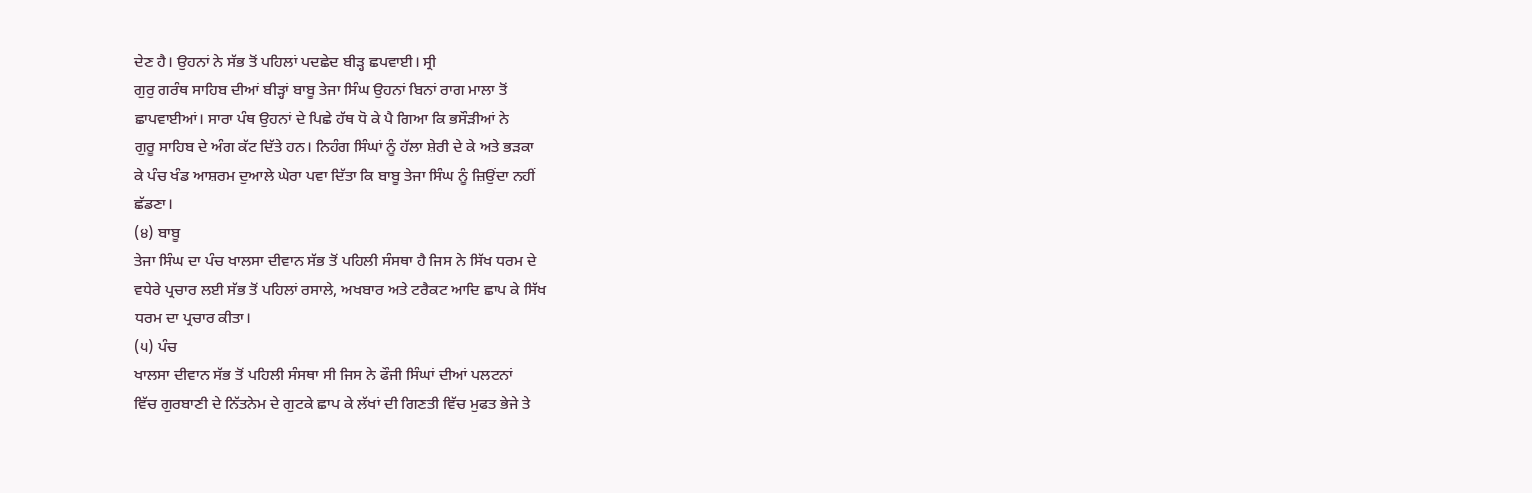ਦੇਣ ਹੈ। ਉਹਨਾਂ ਨੇ ਸੱਭ ਤੋਂ ਪਹਿਲਾਂ ਪਦਛੇਦ ਬੀੜ੍ਹ ਛਪਵਾਈ। ਸ੍ਰੀ
ਗੁਰੁ ਗਰੰਥ ਸਾਹਿਬ ਦੀਆਂ ਬੀੜ੍ਹਾਂ ਬਾਬੂ ਤੇਜਾ ਸਿੰਘ ਉਹਨਾਂ ਬਿਨਾਂ ਰਾਗ ਮਾਲਾ ਤੋਂ
ਛਾਪਵਾਈਆਂ। ਸਾਰਾ ਪੰਥ ਉਹਨਾਂ ਦੇ ਪਿਛੇ ਹੱਥ ਧੋ ਕੇ ਪੈ ਗਿਆ ਕਿ ਭਸੌੜੀਆਂ ਨੇ
ਗੁਰੂ ਸਾਹਿਬ ਦੇ ਅੰਗ ਕੱਟ ਦਿੱਤੇ ਹਨ। ਨਿਹੰਗ ਸਿੰਘਾਂ ਨੂੰ ਹੱਲਾ ਸ਼ੇਰੀ ਦੇ ਕੇ ਅਤੇ ਭੜਕਾ
ਕੇ ਪੰਚ ਖੰਡ ਆਸ਼ਰਮ ਦੁਆਲੇ ਘੇਰਾ ਪਵਾ ਦਿੱਤਾ ਕਿ ਬਾਬੂ ਤੇਜਾ ਸਿੰਘ ਨੂੰ ਜ਼ਿਉਂਦਾ ਨਹੀਂ
ਛੱਡਣਾ।
(੪) ਬਾਬੂ
ਤੇਜਾ ਸਿੰਘ ਦਾ ਪੰਚ ਖਾਲਸਾ ਦੀਵਾਨ ਸੱਭ ਤੋਂ ਪਹਿਲੀ ਸੰਸਥਾ ਹੈ ਜਿਸ ਨੇ ਸਿੱਖ ਧਰਮ ਦੇ
ਵਧੇਰੇ ਪ੍ਰਚਾਰ ਲਈ ਸੱਭ ਤੋਂ ਪਹਿਲਾਂ ਰਸਾਲੇ, ਅਖਬਾਰ ਅਤੇ ਟਰੈਕਟ ਆਦਿ ਛਾਪ ਕੇ ਸਿੱਖ
ਧਰਮ ਦਾ ਪ੍ਰਚਾਰ ਕੀਤਾ।
(੫) ਪੰਚ
ਖਾਲਸਾ ਦੀਵਾਨ ਸੱਭ ਤੋਂ ਪਹਿਲੀ ਸੰਸਥਾ ਸੀ ਜਿਸ ਨੇ ਫੌਜੀ ਸਿੰਘਾਂ ਦੀਆਂ ਪਲਟਨਾਂ
ਵਿੱਚ ਗੁਰਬਾਣੀ ਦੇ ਨਿੱਤਨੇਮ ਦੇ ਗੁਟਕੇ ਛਾਪ ਕੇ ਲੱਖਾਂ ਦੀ ਗਿਣਤੀ ਵਿੱਚ ਮੁਫਤ ਭੇਜੇ ਤੇ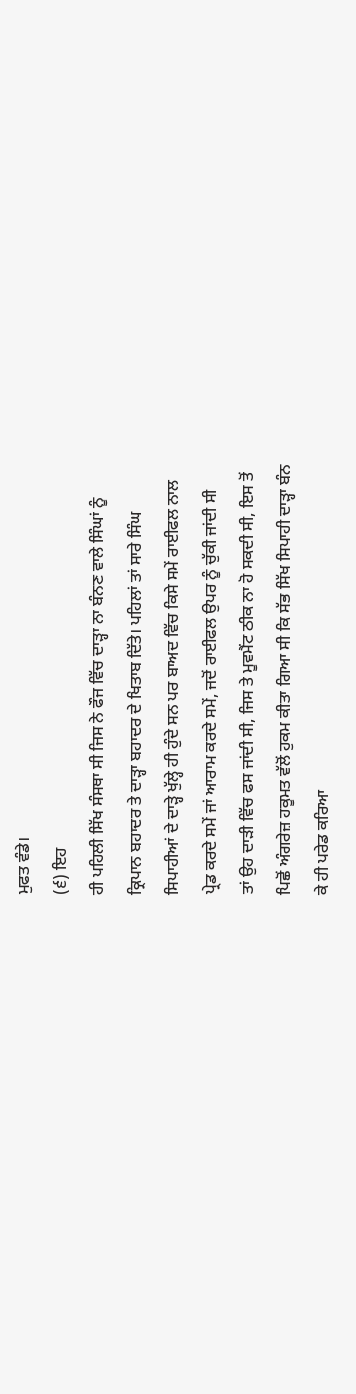ਮੁਫਤ ਵੰਡੇ।
(੬) ਇਹ
ਹੀ ਪਹਿਲੀ ਸਿੱਖ ਸੰਸਥਾ ਸੀ ਜਿਸ ਨੇ ਫੌਜ ਵਿੱਚ ਦਾੜ੍ਹਾ ਨਾ ਬੰਨਣ ਵਾਲੇ ਸਿੰਘਾਂ ਨੂੰ
ਕ੍ਰਿਪਾਨ ਬਹਾਦਰ ਤੇ ਦਾੜ੍ਹਾ ਬਹਾਦਰ ਦੇ ਖਿਤਾਬ ਦਿੱਤੇ। ਪਹਿਲਾਂ ਤਾਂ ਸਾਰੇ ਸਿੰਘ
ਸਿਪਾਹੀਆਂ ਦੇ ਦਾੜ੍ਹੇ ਖੁੱਲ੍ਹੇ ਹੀ ਹੁੰਦੇ ਸਨ ਪਰ ਬਾਅਦ ਵਿੱਚ ਕਿਸੇ ਸਮੇਂ ਰਾਈਫਲ ਨਾਲ
ਪ੍ਰੇਡ ਕਰਦੇ ਸਮੇਂ ਜਾਂ ਆਰਾਮ ਕਰਦੇ ਸਮੇਂ, ਜਦੋਂ ਰਾਈਫਲ ਉਪਰ ਨੂੰ ਚੁੱਕੀ ਜਾਂਦੀ ਸੀ
ਤਾਂ ਉਹ ਦਾੜੀ ਵਿੱਚ ਫਸ ਜਾਂਦੀ ਸੀ, ਜਿਸ ਤੇ ਮੂਵਮੈਂਟ ਠੀਕ ਨਾ ਹੋ ਸਕਦੀ ਸੀ, ਇਸ ਤੋਂ
ਪਿਛੋਂ ਅੰਗਰੇਜ਼ ਹਕੂਮਤ ਵੱਲੋਂ ਹੁਕਮ ਕੀਤਾ ਗਿਆ ਸੀ ਕਿ ਸੱਭ ਸਿੱਖ ਸਿਪਾਹੀ ਦਾੜ੍ਹਾ ਬੰਨ
ਕੇ ਹੀ ਪਰੇਡ ਕਰਿਆ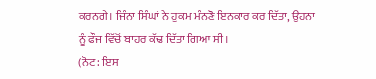ਕਰਨਗੇ। ਜਿੰਨਾ ਸਿੰਘਾਂ ਨੇ ਹੁਕਮ ਮੰਨਣੋ ਇਨਕਾਰ ਕਰ ਦਿੱਤਾ, ਉਹਨਾ
ਨੂੰ ਫੌਜ ਵਿੱਚੋਂ ਬਾਹਰ ਕੱਢ ਦਿੱਤਾ ਗਿਆ ਸੀ।
(ਨੋਟ: ਇਸ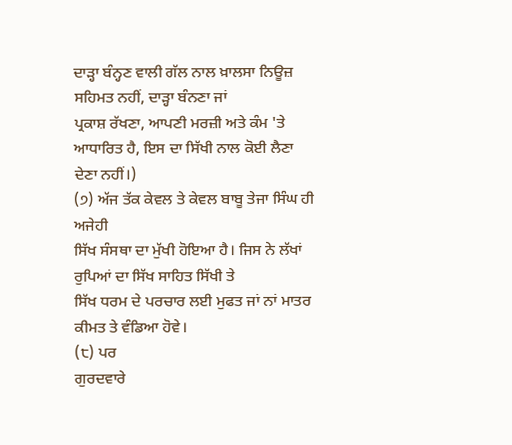ਦਾੜ੍ਹਾ ਬੰਨ੍ਹਣ ਵਾਲੀ ਗੱਲ ਨਾਲ ਖ਼ਾਲਸਾ ਨਿਊਜ਼ ਸਹਿਮਤ ਨਹੀਂ, ਦਾੜ੍ਹਾ ਬੰਨਣਾ ਜਾਂ
ਪ੍ਰਕਾਸ਼ ਰੱਖਣਾ, ਆਪਣੀ ਮਰਜ਼ੀ ਅਤੇ ਕੰਮ 'ਤੇ ਆਧਾਰਿਤ ਹੈ, ਇਸ ਦਾ ਸਿੱਖੀ ਨਾਲ ਕੋਈ ਲੈਣਾ
ਦੇਣਾ ਨਹੀਂ।)
(੭) ਅੱਜ ਤੱਕ ਕੇਵਲ ਤੇ ਕੇਵਲ ਬਾਬੂ ਤੇਜਾ ਸਿੰਘ ਹੀ ਅਜੇਹੀ
ਸਿੱਖ ਸੰਸਥਾ ਦਾ ਮੁੱਖੀ ਹੋਇਆ ਹੈ। ਜਿਸ ਨੇ ਲੱਖਾਂ ਰੁਪਿਆਂ ਦਾ ਸਿੱਖ ਸਾਹਿਤ ਸਿੱਖੀ ਤੇ
ਸਿੱਖ ਧਰਮ ਦੇ ਪਰਚਾਰ ਲਈ ਮੁਫਤ ਜਾਂ ਨਾਂ ਮਾਤਰ ਕੀਮਤ ਤੇ ਵੰਡਿਆ ਹੋਵੇ।
(੮) ਪਰ
ਗੁਰਦਵਾਰੇ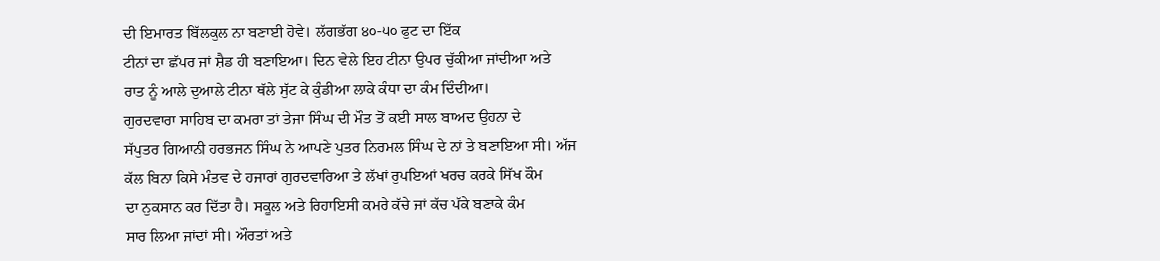ਦੀ ਇਮਾਰਤ ਬਿੱਲਕੁਲ ਨਾ ਬਣਾਈ ਹੋਵੇ। ਲੱਗਭੱਗ ੪੦-੫੦ ਫੁਟ ਦਾ ਇੱਕ
ਟੀਨਾਂ ਦਾ ਛੱਪਰ ਜਾਂ ਸ਼ੈਡ ਹੀ ਬਣਾਇਆ। ਦਿਨ ਵੇਲੇ ਇਹ ਟੀਨਾ ਉਪਰ ਚੁੱਕੀਆ ਜਾਂਦੀਆ ਅਤੇ
ਰਾਤ ਨੂੰ ਆਲੇ ਦੁਆਲੇ ਟੀਨਾ ਥੱਲੇ ਸੁੱਟ ਕੇ ਕੁੰਡੀਆ ਲਾਕੇ ਕੰਧਾ ਦਾ ਕੰਮ ਦਿੰਦੀਆ।
ਗੁਰਦਵਾਰਾ ਸਾਹਿਬ ਦਾ ਕਮਰਾ ਤਾਂ ਤੇਜਾ ਸਿੰਘ ਦੀ ਮੌਤ ਤੋਂ ਕਈ ਸਾਲ ਬਾਅਦ ਉਹਨਾ ਦੇ
ਸੱਪੁਤਰ ਗਿਆਨੀ ਹਰਭਜਨ ਸਿੰਘ ਨੇ ਆਪਣੇ ਪੁਤਰ ਨਿਰਮਲ ਸਿੰਘ ਦੇ ਨਾਂ ਤੇ ਬਣਾਇਆ ਸੀ। ਅੱਜ
ਕੱਲ ਬਿਨਾ ਕਿਸੇ ਮੰਤਵ ਦੇ ਹਜਾਰਾਂ ਗੁਰਦਵਾਰਿਆ ਤੇ ਲੱਖਾਂ ਰੁਪਇਆਂ ਖਰਚ ਕਰਕੇ ਸਿੱਖ ਕੌਮ
ਦਾ ਨੁਕਸਾਨ ਕਰ ਦਿੱਤਾ ਹੈ। ਸਕੂਲ ਅਤੇ ਰਿਹਾਇਸੀ ਕਮਰੇ ਕੱਚੇ ਜਾਂ ਕੱਚ ਪੱਕੇ ਬਣਾਕੇ ਕੰਮ
ਸਾਰ ਲਿਆ ਜਾਂਦਾਂ ਸੀ। ਔਰਤਾਂ ਅਤੇ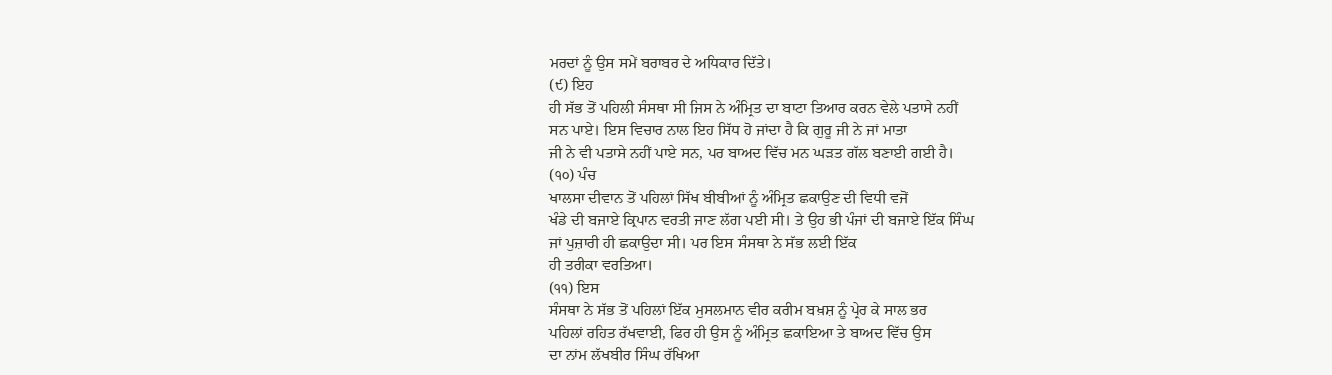ਮਰਦਾਂ ਨੂੰ ਉਸ ਸਮੇਂ ਬਰਾਬਰ ਦੇ ਅਧਿਕਾਰ ਦਿੱਤੇ।
(੯) ਇਹ
ਹੀ ਸੱਭ ਤੋਂ ਪਹਿਲੀ ਸੰਸਥਾ ਸੀ ਜਿਸ ਨੇ ਅੰਮ੍ਰਿਤ ਦਾ ਬਾਟਾ ਤਿਆਰ ਕਰਨ ਵੇਲੇ ਪਤਾਸੇ ਨਹੀਂ
ਸਨ ਪਾਏ। ਇਸ ਵਿਚਾਰ ਨਾਲ ਇਹ ਸਿੱਧ ਹੋ ਜਾਂਦਾ ਹੈ ਕਿ ਗੁਰੂ ਜੀ ਨੇ ਜਾਂ ਮਾਤਾ
ਜੀ ਨੇ ਵੀ ਪਤਾਸੇ ਨਹੀਂ ਪਾਏ ਸਨ, ਪਰ ਬਾਅਦ ਵਿੱਚ ਮਨ ਘੜਤ ਗੱਲ ਬਣਾਈ ਗਈ ਹੈ।
(੧੦) ਪੰਚ
ਖਾਲਸਾ ਦੀਵਾਨ ਤੋਂ ਪਹਿਲਾਂ ਸਿੱਖ ਬੀਬੀਆਂ ਨੂੰ ਅੰਮ੍ਰਿਤ ਛਕਾਉਣ ਦੀ ਵਿਧੀ ਵਜੋਂ
ਖੰਡੇ ਦੀ ਬਜਾਏ ਕ੍ਰਿਪਾਨ ਵਰਤੀ ਜਾਣ ਲੱਗ ਪਈ ਸੀ। ਤੇ ਉਹ ਭੀ ਪੰਜਾਂ ਦੀ ਬਜਾਏ ਇੱਕ ਸਿੰਘ
ਜਾਂ ਪੁਜ਼ਾਰੀ ਹੀ ਛਕਾਉਦਾ ਸੀ। ਪਰ ਇਸ ਸੰਸਥਾ ਨੇ ਸੱਭ ਲਈ ਇੱਕ
ਹੀ ਤਰੀਕਾ ਵਰਤਿਆ।
(੧੧) ਇਸ
ਸੰਸਥਾ ਨੇ ਸੱਭ ਤੋਂ ਪਹਿਲਾਂ ਇੱਕ ਮੁਸਲਮਾਨ ਵੀਰ ਕਰੀਮ ਬਖ਼ਸ਼ ਨੂੰ ਪ੍ਰੇਰ ਕੇ ਸਾਲ ਭਰ
ਪਹਿਲਾਂ ਰਹਿਤ ਰੱਖਵਾਈ, ਫਿਰ ਹੀ ਉਸ ਨੂੰ ਅੰਮ੍ਰਿਤ ਛਕਾਇਆ ਤੇ ਬਾਅਦ ਵਿੱਚ ਉਸ
ਦਾ ਨਾਂਮ ਲੱਖਬੀਰ ਸਿੰਘ ਰੱਖਿਆ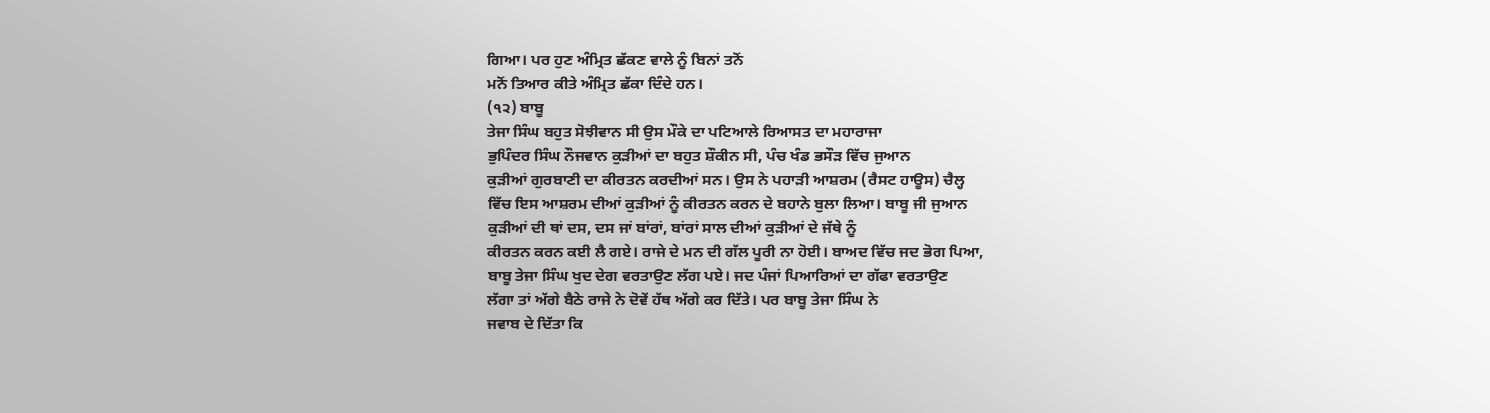ਗਿਆ। ਪਰ ਹੁਣ ਅੰਮ੍ਰਿਤ ਛੱਕਣ ਵਾਲੇ ਨੂੰ ਬਿਨਾਂ ਤਨੋਂ
ਮਨੋਂ ਤਿਆਰ ਕੀਤੇ ਅੰਮ੍ਰਿਤ ਛੱਕਾ ਦਿੰਦੇ ਹਨ।
(੧੨) ਬਾਬੂ
ਤੇਜਾ ਸਿੰਘ ਬਹੁਤ ਸੋਝੀਵਾਨ ਸੀ ਉਸ ਮੌਕੇ ਦਾ ਪਟਿਆਲੇ ਰਿਆਸਤ ਦਾ ਮਹਾਰਾਜਾ
ਭੁਪਿੰਦਰ ਸਿੰਘ ਨੌਜਵਾਨ ਕੁੜੀਆਂ ਦਾ ਬਹੁਤ ਸ਼ੌਕੀਨ ਸੀ, ਪੰਚ ਖੰਡ ਭਸੌੜ ਵਿੱਚ ਜੁਆਨ
ਕੁੜੀਆਂ ਗੁਰਬਾਣੀ ਦਾ ਕੀਰਤਨ ਕਰਦੀਆਂ ਸਨ। ਉਸ ਨੇ ਪਹਾੜੀ ਆਸ਼ਰਮ (ਰੈਸਟ ਹਾਊਸ) ਚੈਲ੍ਹ
ਵਿੱਚ ਇਸ ਆਸ਼ਰਮ ਦੀਆਂ ਕੁੜੀਆਂ ਨੂੰ ਕੀਰਤਨ ਕਰਨ ਦੇ ਬਹਾਨੇ ਬੁਲਾ ਲਿਆ। ਬਾਬੂ ਜੀ ਜੁਆਨ
ਕੁੜੀਆਂ ਦੀ ਥਾਂ ਦਸ, ਦਸ ਜਾਂ ਬਾਂਰਾਂ, ਬਾਂਰਾਂ ਸਾਲ ਦੀਆਂ ਕੁੜੀਆਂ ਦੇ ਜੱਥੇ ਨੂੰ
ਕੀਰਤਨ ਕਰਨ ਕਈ ਲੈ ਗਏ। ਰਾਜੇ ਦੇ ਮਨ ਦੀ ਗੱਲ ਪੂਰੀ ਨਾ ਹੋਈ। ਬਾਅਦ ਵਿੱਚ ਜਦ ਭੋਗ ਪਿਆ,
ਬਾਬੂ ਤੇਜਾ ਸਿੰਘ ਖੁਦ ਦੇਗ ਵਰਤਾਉਣ ਲੱਗ ਪਏ। ਜਦ ਪੰਜਾਂ ਪਿਆਰਿਆਂ ਦਾ ਗੱਫਾ ਵਰਤਾਉਣ
ਲੱਗਾ ਤਾਂ ਅੱਗੇ ਬੈਠੇ ਰਾਜੇ ਨੇ ਦੋਵੇਂ ਹੱਥ ਅੱਗੇ ਕਰ ਦਿੱਤੇ। ਪਰ ਬਾਬੂ ਤੇਜਾ ਸਿੰਘ ਨੇ
ਜਵਾਬ ਦੇ ਦਿੱਤਾ ਕਿ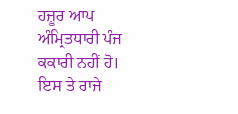ਹਜ਼ੂਰ ਆਪ ਅੰਮ੍ਰਿਤਧਾਰੀ ਪੰਜ ਕਕਾਰੀ ਨਹੀਂ ਹੋ। ਇਸ ਤੇ ਰਾਜੇ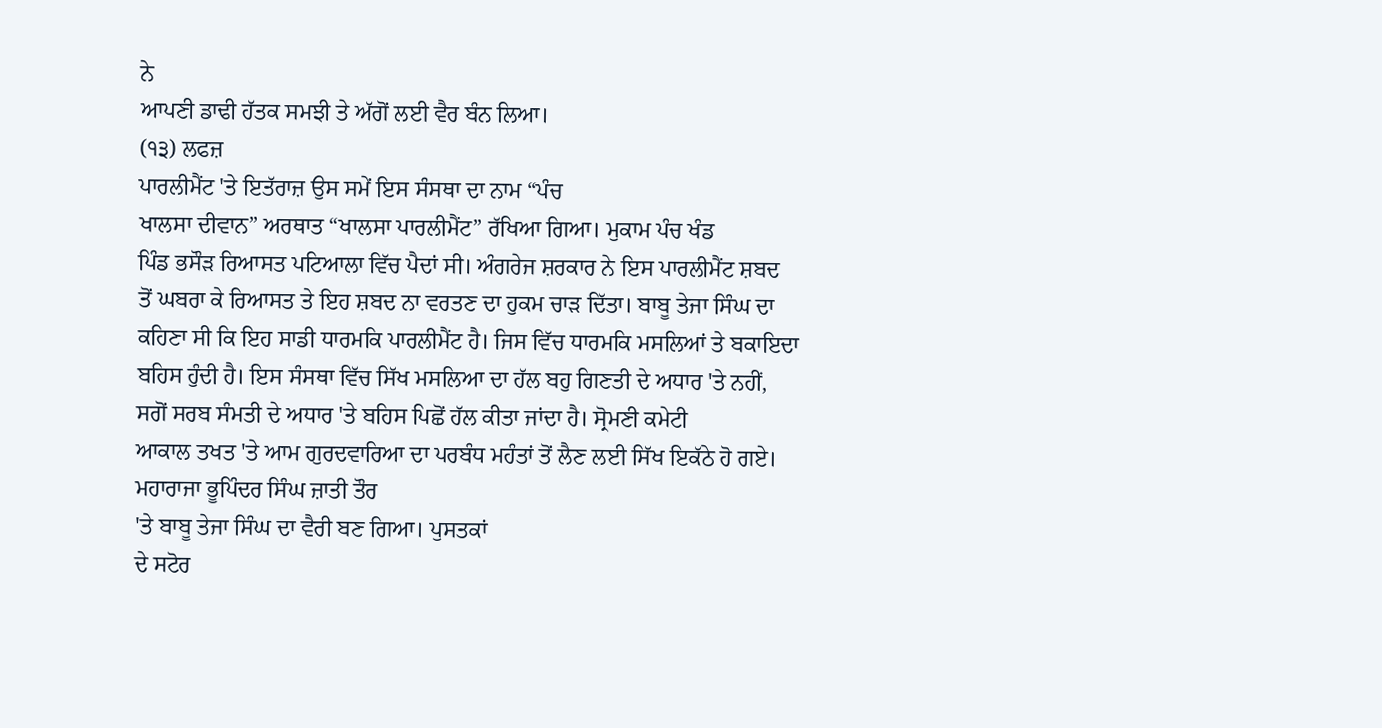ਨੇ
ਆਪਣੀ ਡਾਢੀ ਹੱਤਕ ਸਮਝੀ ਤੇ ਅੱਗੋਂ ਲਈ ਵੈਰ ਬੰਨ ਲਿਆ।
(੧੩) ਲਫਜ਼
ਪਾਰਲੀਮੈਂਟ 'ਤੇ ਇਤੱਰਾਜ਼ ਉਸ ਸਮੇਂ ਇਸ ਸੰਸਥਾ ਦਾ ਨਾਮ “ਪੰਚ
ਖਾਲਸਾ ਦੀਵਾਨ” ਅਰਥਾਤ “ਖਾਲਸਾ ਪਾਰਲੀਮੈਂਟ” ਰੱਖਿਆ ਗਿਆ। ਮੁਕਾਮ ਪੰਚ ਖੰਡ
ਪਿੰਡ ਭਸੌੜ ਰਿਆਸਤ ਪਟਿਆਲਾ ਵਿੱਚ ਪੈਦਾਂ ਸੀ। ਅੰਗਰੇਜ ਸ਼ਰਕਾਰ ਨੇ ਇਸ ਪਾਰਲੀਮੈਂਟ ਸ਼ਬਦ
ਤੋਂ ਘਬਰਾ ਕੇ ਰਿਆਸਤ ਤੇ ਇਹ ਸ਼ਬਦ ਨਾ ਵਰਤਣ ਦਾ ਹੁਕਮ ਚਾੜ ਦਿੱਤਾ। ਬਾਬੂ ਤੇਜਾ ਸਿੰਘ ਦਾ
ਕਹਿਣਾ ਸੀ ਕਿ ਇਹ ਸਾਡੀ ਧਾਰਮਕਿ ਪਾਰਲੀਮੈਂਟ ਹੈ। ਜਿਸ ਵਿੱਚ ਧਾਰਮਕਿ ਮਸਲਿਆਂ ਤੇ ਬਕਾਇਦਾ
ਬਹਿਸ ਹੁੰਦੀ ਹੈ। ਇਸ ਸੰਸਥਾ ਵਿੱਚ ਸਿੱਖ ਮਸਲਿਆ ਦਾ ਹੱਲ ਬਹੁ ਗਿਣਤੀ ਦੇ ਅਧਾਰ 'ਤੇ ਨਹੀਂ,
ਸਗੋਂ ਸਰਬ ਸੰਮਤੀ ਦੇ ਅਧਾਰ 'ਤੇ ਬਹਿਸ ਪਿਛੋਂ ਹੱਲ ਕੀਤਾ ਜਾਂਦਾ ਹੈ। ਸ੍ਰੋਮਣੀ ਕਮੇਟੀ
ਆਕਾਲ ਤਖਤ 'ਤੇ ਆਮ ਗੁਰਦਵਾਰਿਆ ਦਾ ਪਰਬੰਧ ਮਹੰਤਾਂ ਤੋਂ ਲੈਣ ਲਈ ਸਿੱਖ ਇਕੱਠੇ ਹੋ ਗਏ।
ਮਹਾਰਾਜਾ ਭੂਪਿੰਦਰ ਸਿੰਘ ਜ਼ਾਤੀ ਤੌਰ
'ਤੇ ਬਾਬੂ ਤੇਜਾ ਸਿੰਘ ਦਾ ਵੈਰੀ ਬਣ ਗਿਆ। ਪੁਸਤਕਾਂ
ਦੇ ਸਟੋਰ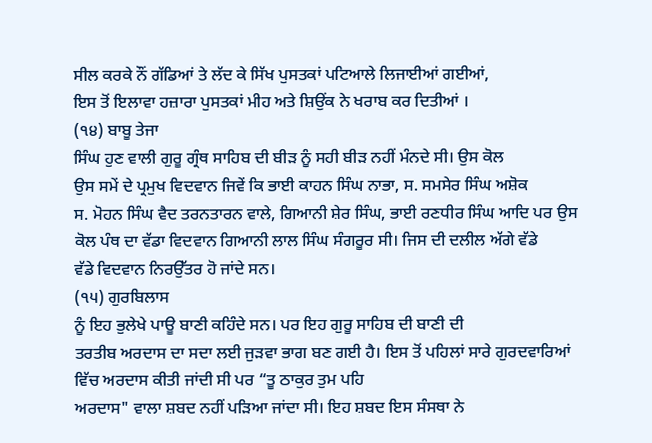ਸੀਲ ਕਰਕੇ ਨੌਂ ਗੱਡਿਆਂ ਤੇ ਲੱਦ ਕੇ ਸਿੱਖ ਪੁਸਤਕਾਂ ਪਟਿਆਲੇ ਲਿਜਾਈਆਂ ਗਈਆਂ,
ਇਸ ਤੋਂ ਇਲਾਵਾ ਹਜ਼ਾਰਾ ਪੁਸਤਕਾਂ ਮੀਹ ਅਤੇ ਸ਼ਿਉਂਕ ਨੇ ਖਰਾਬ ਕਰ ਦਿਤੀਆਂ ।
(੧੪) ਬਾਬੂ ਤੇਜਾ
ਸਿੰਘ ਹੁਣ ਵਾਲੀ ਗੁਰੂ ਗ੍ਰੰਥ ਸਾਹਿਬ ਦੀ ਬੀੜ ਨੂੰ ਸਹੀ ਬੀੜ ਨਹੀਂ ਮੰਨਦੇ ਸੀ। ਉਸ ਕੋਲ
ਉਸ ਸਮੇਂ ਦੇ ਪ੍ਰਮੁਖ ਵਿਦਵਾਨ ਜਿਵੇਂ ਕਿ ਭਾਈ ਕਾਹਨ ਸਿੰਘ ਨਾਭਾ, ਸ. ਸਮਸੇਰ ਸਿੰਘ ਅਸ਼ੋਕ
ਸ. ਮੋਹਨ ਸਿੰਘ ਵੈਦ ਤਰਨਤਾਰਨ ਵਾਲੇ, ਗਿਆਨੀ ਸ਼ੇਰ ਸਿੰਘ, ਭਾਈ ਰਣਧੀਰ ਸਿੰਘ ਆਦਿ ਪਰ ਉਸ
ਕੋਲ ਪੰਥ ਦਾ ਵੱਡਾ ਵਿਦਵਾਨ ਗਿਆਨੀ ਲਾਲ ਸਿੰਘ ਸੰਗਰੂਰ ਸੀ। ਜਿਸ ਦੀ ਦਲੀਲ ਅੱਗੇ ਵੱਡੇ
ਵੱਡੇ ਵਿਦਵਾਨ ਨਿਰਉੱਤਰ ਹੋ ਜਾਂਦੇ ਸਨ।
(੧੫) ਗੁਰਬਿਲਾਸ
ਨੂੰ ਇਹ ਭੁਲੇਖੇ ਪਾਊ ਬਾਣੀ ਕਹਿੰਦੇ ਸਨ। ਪਰ ਇਹ ਗੁਰੂ ਸਾਹਿਬ ਦੀ ਬਾਣੀ ਦੀ
ਤਰਤੀਬ ਅਰਦਾਸ ਦਾ ਸਦਾ ਲਈ ਜੁੜਵਾ ਭਾਗ ਬਣ ਗਈ ਹੈ। ਇਸ ਤੋਂ ਪਹਿਲਾਂ ਸਾਰੇ ਗੁਰਦਵਾਰਿਆਂ
ਵਿੱਚ ਅਰਦਾਸ ਕੀਤੀ ਜਾਂਦੀ ਸੀ ਪਰ “ਤੂ ਠਾਕੁਰ ਤੁਮ ਪਹਿ
ਅਰਦਾਸ" ਵਾਲਾ ਸ਼ਬਦ ਨਹੀਂ ਪੜਿਆ ਜਾਂਦਾ ਸੀ। ਇਹ ਸ਼ਬਦ ਇਸ ਸੰਸਥਾ ਨੇ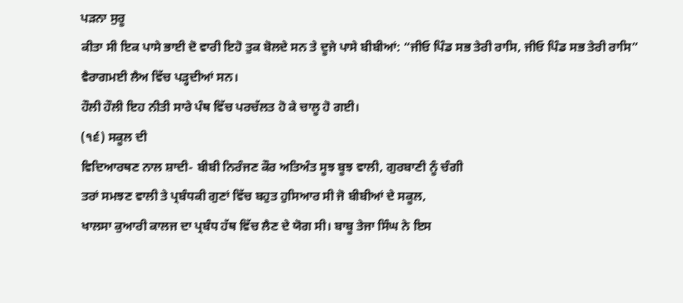ਪੜਨਾ ਸੁਰੂ
ਕੀਤਾ ਸੀ ਇਕ ਪਾਸੇ ਭਾਈ ਦੋ ਵਾਰੀ ਇਹੋ ਤੁਕ ਬੋਲਦੇ ਸਨ ਤੇ ਦੂਜੇ ਪਾਸੇ ਬੀਬੀਆਂ: “ਜੀਓ ਪਿੰਡ ਸਭ ਤੇਰੀ ਰਾਸਿ, ਜੀਓ ਪਿੰਡ ਸਭ ਤੇਰੀ ਰਾਸਿ” ਵੈਰਾਗਮਈ ਲੈਅ ਵਿੱਚ ਪੜ੍ਹਦੀਆਂ ਸਨ।
ਹੌਲੀ ਹੌਲੀ ਇਹ ਨੀਤੀ ਸਾਰੇ ਪੰਥ ਵਿੱਚ ਪਰਚੱਲਤ ਹੋ ਕੇ ਚਾਲੂ ਹੋ ਗਈ।
(੧੬) ਸਕੂਲ ਦੀ
ਵਿਦਿਆਰਥਣ ਨਾਲ ਸ਼ਾਦੀ- ਬੀਬੀ ਨਿਰੰਜਣ ਕੌਰ ਅਤਿਅੰਤ ਸੂਝ ਬੂਝ ਵਾਲੀ, ਗੁਰਬਾਣੀ ਨੂੰ ਚੰਗੀ
ਤਰਾਂ ਸਮਝਣ ਵਾਲੀ ਤੇ ਪ੍ਰਬੰਧਕੀ ਗੁਣਾਂ ਵਿੱਚ ਬਹੁਤ ਹੁਸਿਆਰ ਸੀ ਜੋ ਬੀਬੀਆਂ ਦੇ ਸਕੂਲ,
ਖਾਲਸਾ ਕੁਆਰੀ ਕਾਲਜ ਦਾ ਪ੍ਰਬੰਧ ਹੱਥ ਵਿੱਚ ਲੈਣ ਦੇ ਯੋਗ ਸੀ। ਬਾਬੂ ਤੇਜਾ ਸਿੰਘ ਨੇ ਇਸ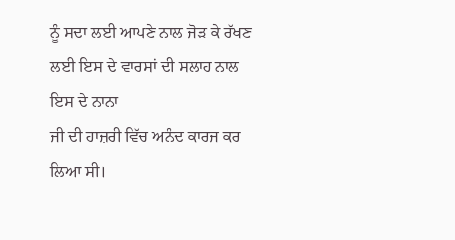ਨੂੰ ਸਦਾ ਲਈ ਆਪਣੇ ਨਾਲ ਜੋੜ ਕੇ ਰੱਖਣ ਲਈ ਇਸ ਦੇ ਵਾਰਸਾਂ ਦੀ ਸਲਾਹ ਨਾਲ ਇਸ ਦੇ ਨਾਨਾ
ਜੀ ਦੀ ਹਾਜ਼ਰੀ ਵਿੱਚ ਅਨੰਦ ਕਾਰਜ ਕਰ ਲਿਆ ਸੀ।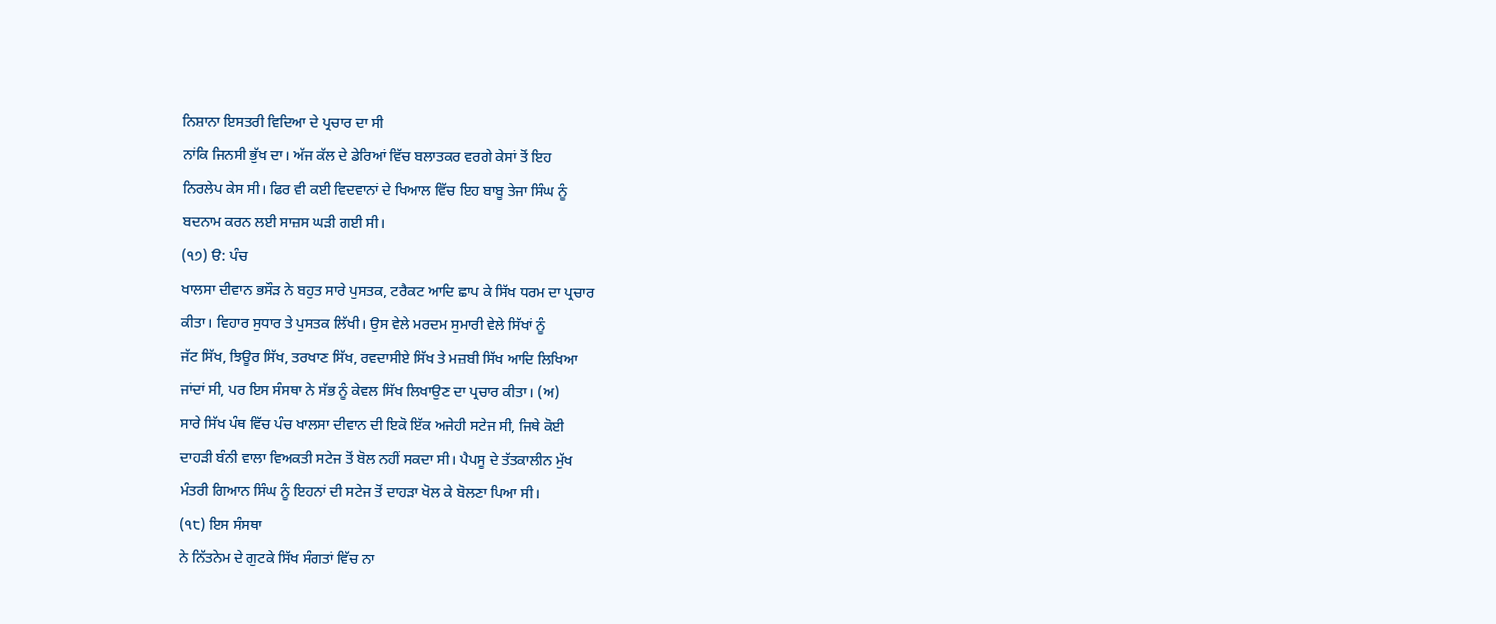ਨਿਸ਼ਾਨਾ ਇਸਤਰੀ ਵਿਦਿਆ ਦੇ ਪ੍ਰਚਾਰ ਦਾ ਸੀ
ਨਾਂਕਿ ਜਿਨਸੀ ਭੁੱਖ ਦਾ। ਅੱਜ ਕੱਲ ਦੇ ਡੇਰਿਆਂ ਵਿੱਚ ਬਲਾਤਕਰ ਵਰਗੇ ਕੇਸਾਂ ਤੋਂ ਇਹ
ਨਿਰਲੇਪ ਕੇਸ ਸੀ। ਫਿਰ ਵੀ ਕਈ ਵਿਦਵਾਨਾਂ ਦੇ ਖਿਆਲ ਵਿੱਚ ਇਹ ਬਾਬੂ ਤੇਜਾ ਸਿੰਘ ਨੂੰ
ਬਦਨਾਮ ਕਰਨ ਲਈ ਸਾਜ਼ਸ ਘੜੀ ਗਈ ਸੀ।
(੧੭) ੳ: ਪੰਚ
ਖਾਲਸਾ ਦੀਵਾਨ ਭਸੌੜ ਨੇ ਬਹੁਤ ਸਾਰੇ ਪੁਸਤਕ, ਟਰੈਕਟ ਆਦਿ ਛਾਪ ਕੇ ਸਿੱਖ ਧਰਮ ਦਾ ਪ੍ਰਚਾਰ
ਕੀਤਾ। ਵਿਹਾਰ ਸੁਧਾਰ ਤੇ ਪੁਸਤਕ ਲਿੱਖੀ। ਉਸ ਵੇਲੇ ਮਰਦਮ ਸੁਮਾਰੀ ਵੇਲੇ ਸਿੱਖਾਂ ਨੂੰ
ਜੱਟ ਸਿੱਖ, ਝਿਊਰ ਸਿੱਖ, ਤਰਖਾਣ ਸਿੱਖ, ਰਵਦਾਸੀਏ ਸਿੱਖ ਤੇ ਮਜ਼ਬੀ ਸਿੱਖ ਆਦਿ ਲਿਖਿਆ
ਜਾਂਦਾਂ ਸੀ, ਪਰ ਇਸ ਸੰਸਥਾ ਨੇ ਸੱਭ ਨੂੰ ਕੇਵਲ ਸਿੱਖ ਲਿਖਾਉਣ ਦਾ ਪ੍ਰਚਾਰ ਕੀਤਾ। (ਅ)
ਸਾਰੇ ਸਿੱਖ ਪੰਥ ਵਿੱਚ ਪੰਚ ਖਾਲਸਾ ਦੀਵਾਨ ਦੀ ਇਕੋ ਇੱਕ ਅਜੇਹੀ ਸਟੇਜ ਸੀ, ਜਿਥੇ ਕੋਈ
ਦਾਹੜੀ ਬੰਨੀ ਵਾਲਾ ਵਿਅਕਤੀ ਸਟੇਜ ਤੋਂ ਬੋਲ ਨਹੀਂ ਸਕਦਾ ਸੀ। ਪੈਪਸੂ ਦੇ ਤੱਤਕਾਲੀਨ ਮੁੱਖ
ਮੰਤਰੀ ਗਿਆਨ ਸਿੰਘ ਨੂੰ ਇਹਨਾਂ ਦੀ ਸਟੇਜ ਤੋਂ ਦਾਹੜਾ ਖੋਲ ਕੇ ਬੋਲਣਾ ਪਿਆ ਸੀ।
(੧੮) ਇਸ ਸੰਸਥਾ
ਨੇ ਨਿੱਤਨੇਮ ਦੇ ਗੁਟਕੇ ਸਿੱਖ ਸੰਗਤਾਂ ਵਿੱਚ ਨਾ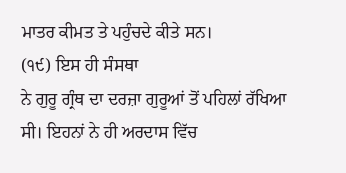ਮਾਤਰ ਕੀਮਤ ਤੇ ਪਹੁੰਚਦੇ ਕੀਤੇ ਸਨ।
(੧੯) ਇਸ ਹੀ ਸੰਸਥਾ
ਨੇ ਗੁਰੂ ਗ੍ਰੰਥ ਦਾ ਦਰਜ਼ਾ ਗੁਰੂਆਂ ਤੋਂ ਪਹਿਲਾਂ ਰੱਖਿਆ ਸੀ। ਇਹਨਾਂ ਨੇ ਹੀ ਅਰਦਾਸ ਵਿੱਚ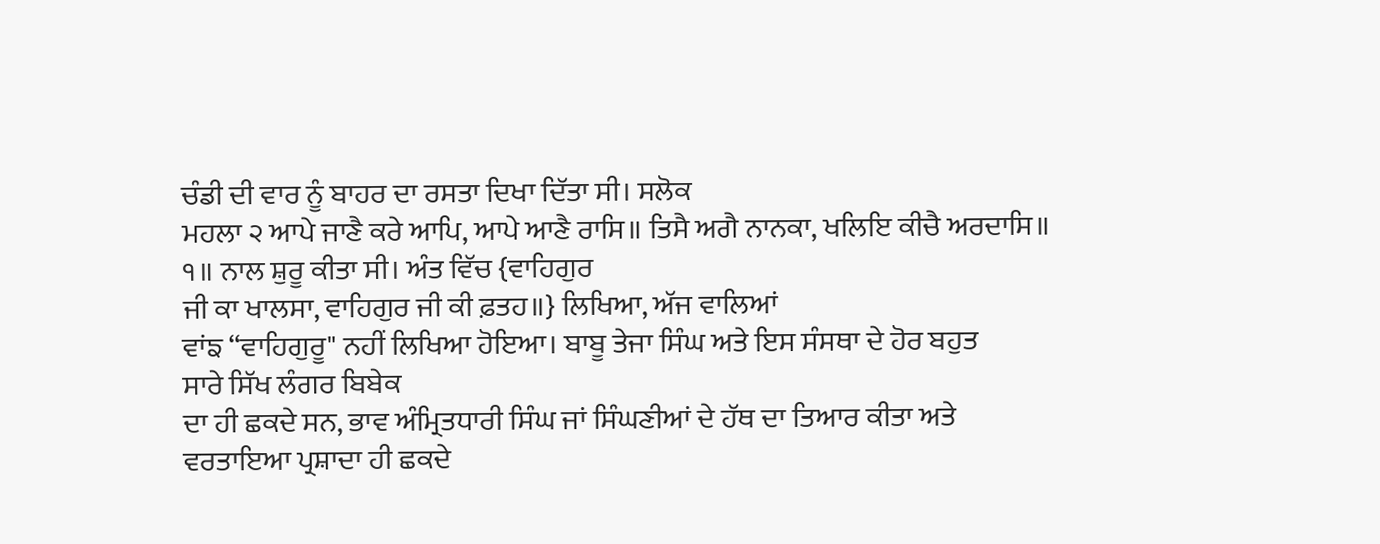ਚੰਡੀ ਦੀ ਵਾਰ ਨੂੰ ਬਾਹਰ ਦਾ ਰਸਤਾ ਦਿਖਾ ਦਿੱਤਾ ਸੀ। ਸਲੋਕ
ਮਹਲਾ ੨ ਆਪੇ ਜਾਣੈ ਕਰੇ ਆਪਿ, ਆਪੇ ਆਣੈ ਰਾਸਿ॥ ਤਿਸੈ ਅਗੈ ਨਾਨਕਾ, ਖਲਿਇ ਕੀਚੈ ਅਰਦਾਸਿ॥
੧॥ ਨਾਲ ਸ਼ੁਰੂ ਕੀਤਾ ਸੀ। ਅੰਤ ਵਿੱਚ {ਵਾਹਿਗੁਰ
ਜੀ ਕਾ ਖਾਲਸਾ, ਵਾਹਿਗੁਰ ਜੀ ਕੀ ਫ਼ਤਹ॥} ਲਿਖਿਆ, ਅੱਜ ਵਾਲਿਆਂ
ਵਾਂਙ “ਵਾਹਿਗੁਰੂ" ਨਹੀਂ ਲਿਖਿਆ ਹੋਇਆ। ਬਾਬੂ ਤੇਜਾ ਸਿੰਘ ਅਤੇ ਇਸ ਸੰਸਥਾ ਦੇ ਹੋਰ ਬਹੁਤ
ਸਾਰੇ ਸਿੱਖ ਲੰਗਰ ਬਿਬੇਕ
ਦਾ ਹੀ ਛਕਦੇ ਸਨ, ਭਾਵ ਅੰਮ੍ਰਿਤਧਾਰੀ ਸਿੰਘ ਜਾਂ ਸਿੰਘਣੀਆਂ ਦੇ ਹੱਥ ਦਾ ਤਿਆਰ ਕੀਤਾ ਅਤੇ
ਵਰਤਾਇਆ ਪ੍ਰਸ਼ਾਦਾ ਹੀ ਛਕਦੇ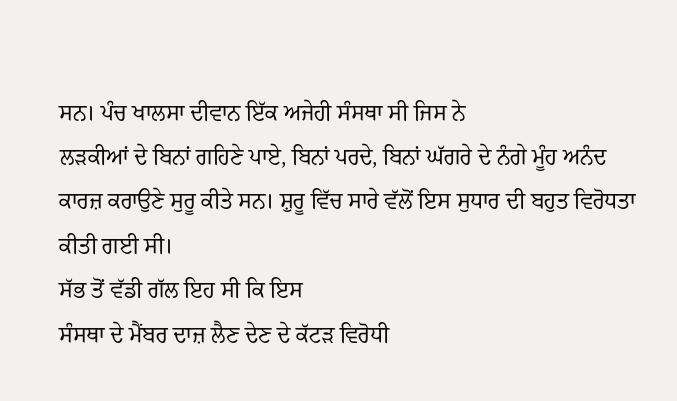ਸਨ। ਪੰਚ ਖਾਲਸਾ ਦੀਵਾਨ ਇੱਕ ਅਜੇਹੀ ਸੰਸਥਾ ਸੀ ਜਿਸ ਨੇ
ਲੜਕੀਆਂ ਦੇ ਬਿਨਾਂ ਗਹਿਣੇ ਪਾਏ, ਬਿਨਾਂ ਪਰਦੇ, ਬਿਨਾਂ ਘੱਗਰੇ ਦੇ ਨੰਗੇ ਮੂੰਹ ਅਨੰਦ
ਕਾਰਜ਼ ਕਰਾਉਣੇ ਸੁਰੂ ਕੀਤੇ ਸਨ। ਸ਼ੁਰੂ ਵਿੱਚ ਸਾਰੇ ਵੱਲੋਂ ਇਸ ਸੁਧਾਰ ਦੀ ਬਹੁਤ ਵਿਰੋਧਤਾ
ਕੀਤੀ ਗਈ ਸੀ।
ਸੱਭ ਤੋਂ ਵੱਡੀ ਗੱਲ ਇਹ ਸੀ ਕਿ ਇਸ
ਸੰਸਥਾ ਦੇ ਮੈਂਬਰ ਦਾਜ਼ ਲੈਣ ਦੇਣ ਦੇ ਕੱਟੜ ਵਿਰੋਧੀ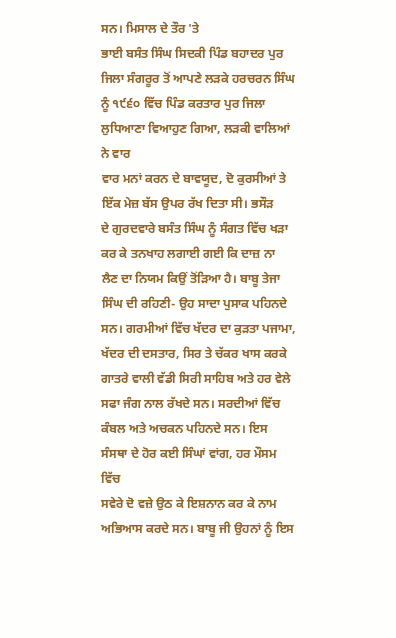ਸਨ। ਮਿਸਾਲ ਦੇ ਤੌਰ 'ਤੇ
ਭਾਈ ਬਸੰਤ ਸਿੰਘ ਸਿਦਕੀ ਪਿੰਡ ਬਹਾਦਰ ਪੁਰ ਜਿਲਾ ਸੰਗਰੂਰ ਤੋਂ ਆਪਣੇ ਲੜਕੇ ਹਰਚਰਨ ਸਿੰਘ
ਨੂੰ ੧੯੬੦ ਵਿੱਚ ਪਿੰਡ ਕਰਤਾਰ ਪੁਰ ਜਿਲਾ ਲੁਧਿਆਣਾ ਵਿਆਹੁਣ ਗਿਆ, ਲੜਕੀ ਵਾਲਿਆਂ ਨੇ ਵਾਰ
ਵਾਰ ਮਨਾਂ ਕਰਨ ਦੇ ਬਾਵਯੂਦ, ਦੋ ਕੁਰਸੀਆਂ ਤੇ ਇੱਕ ਮੇਜ਼ ਬੱਸ ਉਪਰ ਰੱਖ ਦਿਤਾ ਸੀ। ਭਸੌੜ
ਦੇ ਗੁਰਦਵਾਰੇ ਬਸੰਤ ਸਿੰਘ ਨੂੰ ਸੰਗਤ ਵਿੱਚ ਖੜਾ ਕਰ ਕੇ ਤਨਖਾਹ ਲਗਾਈ ਗਈ ਕਿ ਦਾਜ਼ ਨਾ
ਲੈਣ ਦਾ ਨਿਯਮ ਕਿਉਂ ਤੋਂੜਿਆ ਹੈ। ਬਾਬੂ ਤੇਜਾ ਸਿੰਘ ਦੀ ਰਹਿਣੀ- ਉਹ ਸਾਦਾ ਪੁਸਾਕ ਪਹਿਨਦੇ
ਸਨ। ਗਰਮੀਆਂ ਵਿੱਚ ਖੱਦਰ ਦਾ ਕੁੜਤਾ ਪਜਾਮਾ, ਖੱਦਰ ਦੀ ਦਸਤਾਰ, ਸਿਰ ਤੇ ਚੱਕਰ ਖਾਸ ਕਰਕੇ
ਗਾਤਰੇ ਵਾਲੀ ਵੱਡੀ ਸਿਰੀ ਸਾਹਿਬ ਅਤੇ ਹਰ ਵੇਲੇ ਸਫਾ ਜੰਗ ਨਾਲ ਰੱਖਦੇ ਸਨ। ਸਰਦੀਆਂ ਵਿੱਚ
ਕੰਬਲ ਅਤੇ ਅਚਕਨ ਪਹਿਨਦੇ ਸਨ। ਇਸ ਸੰਸਥਾ ਦੇ ਹੋਰ ਕਈ ਸਿੰਘਾਂ ਵਾਂਗ, ਹਰ ਮੌਸਮ ਵਿੱਚ
ਸਵੇਰੇ ਦੋ ਵਜ਼ੇ ਉਠ ਕੇ ਇਸ਼ਨਾਨ ਕਰ ਕੇ ਨਾਮ ਅਭਿਆਸ ਕਰਦੇ ਸਨ। ਬਾਬੂ ਜੀ ਉਹਨਾਂ ਨੂੰ ਇਸ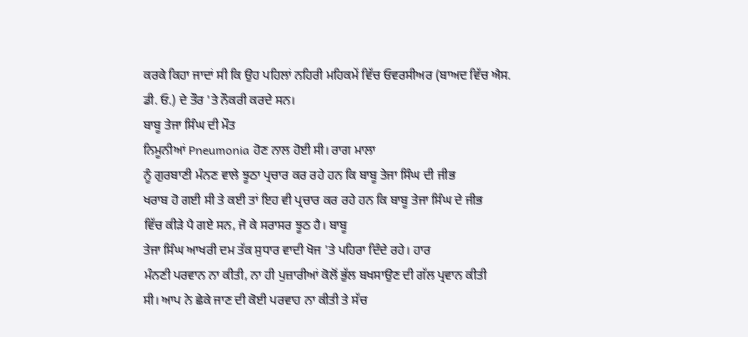ਕਰਕੇ ਕਿਹਾ ਜਾਦਾਂ ਸੀ ਕਿ ਉਹ ਪਹਿਲਾਂ ਨਹਿਰੀ ਮਹਿਕਮੇਂ ਵਿੱਚ ਓਵਰਸੀਅਰ (ਬਾਅਦ ਵਿੱਚ ਐਸ.
ਡੀ. ਓ.) ਦੇ ਤੌਰ 'ਤੇ ਨੌਕਰੀ ਕਰਦੇ ਸਨ।
ਬਾਬੂ ਤੇਜਾ ਸਿੰਘ ਦੀ ਮੌਤ
ਨਿਮੂਨੀਆਂ Pneumonia ਹੋਣ ਨਾਲ ਹੋਈ ਸੀ। ਰਾਗ ਮਾਲਾ
ਨੂੰ ਗੁਰਬਾਣੀ ਮੰਨਣ ਵਾਲੇ ਝੂਠਾ ਪ੍ਰਚਾਰ ਕਰ ਰਹੇ ਹਨ ਕਿ ਬਾਬੂ ਤੇਜਾ ਸਿੰਘ ਦੀ ਜੀਭ
ਖਰਾਬ ਹੋ ਗਈ ਸੀ ਤੇ ਕਈ ਤਾਂ ਇਹ ਵੀ ਪ੍ਰਚਾਰ ਕਰ ਰਹੇ ਹਨ ਕਿ ਬਾਬੂ ਤੇਜਾ ਸਿੰਘ ਦੇ ਜੀਭ
ਵਿੱਚ ਕੀੜੇ ਪੈ ਗਏ ਸਨ, ਜੋ ਕੇ ਸਰਾਸਰ ਝੂਠ ਹੈ। ਬਾਬੂ
ਤੇਜਾ ਸਿੰਘ ਆਖਰੀ ਦਮ ਤੱਕ ਸੁਧਾਰ ਵਾਦੀ ਖੋਜ 'ਤੇ ਪਹਿਰਾ ਦਿੰਦੇ ਰਹੇ। ਹਾਰ
ਮੰਨਣੀ ਪਰਵਾਨ ਨਾ ਕੀਤੀ, ਨਾ ਹੀ ਪੁਜ਼ਾਰੀਆਂ ਕੋਲੋਂ ਭੁੱਲ ਬਖਸਾਉਣ ਦੀ ਗੱਲ ਪ੍ਰਵਾਨ ਕੀਤੀ
ਸੀ। ਆਪ ਨੇ ਛੇਕੇ ਜਾਣ ਦੀ ਕੋਈ ਪਰਵਾਹ ਨਾ ਕੀਤੀ ਤੇ ਸੱਚ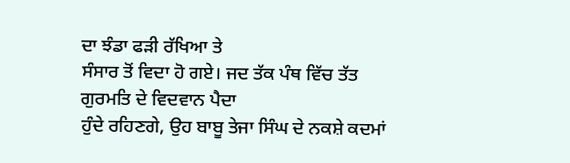ਦਾ ਝੰਡਾ ਫੜੀ ਰੱਖਿਆ ਤੇ
ਸੰਸਾਰ ਤੋਂ ਵਿਦਾ ਹੋ ਗਏ। ਜਦ ਤੱਕ ਪੰਥ ਵਿੱਚ ਤੱਤ ਗੁਰਮਤਿ ਦੇ ਵਿਦਵਾਨ ਪੈਦਾ
ਹੁੰਦੇ ਰਹਿਣਗੇ, ਉਹ ਬਾਬੂ ਤੇਜਾ ਸਿੰਘ ਦੇ ਨਕਸ਼ੇ ਕਦਮਾਂ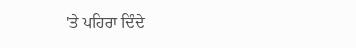'ਤੇ ਪਹਿਰਾ ਦਿੰਦੇ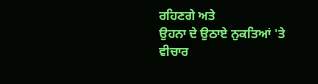ਰਹਿਣਗੇ ਅਤੇ
ਉਹਨਾ ਦੇ ਉਠਾਏ ਨੁਕਤਿਆਂ 'ਤੇ ਵੀਚਾਰ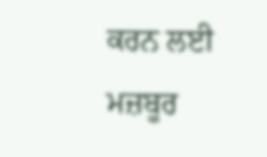ਕਰਨ ਲਈ ਮਜ਼ਬੂਰ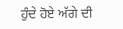ਹੁੰਦੇ ਹੋਏ ਅੱਗੇ ਦੀ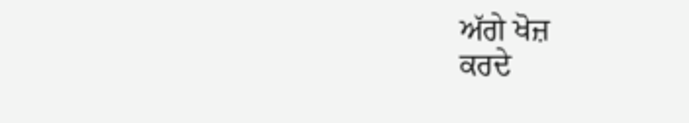ਅੱਗੇ ਖੋਜ਼
ਕਰਦੇ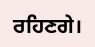ਰਹਿਣਗੇ।